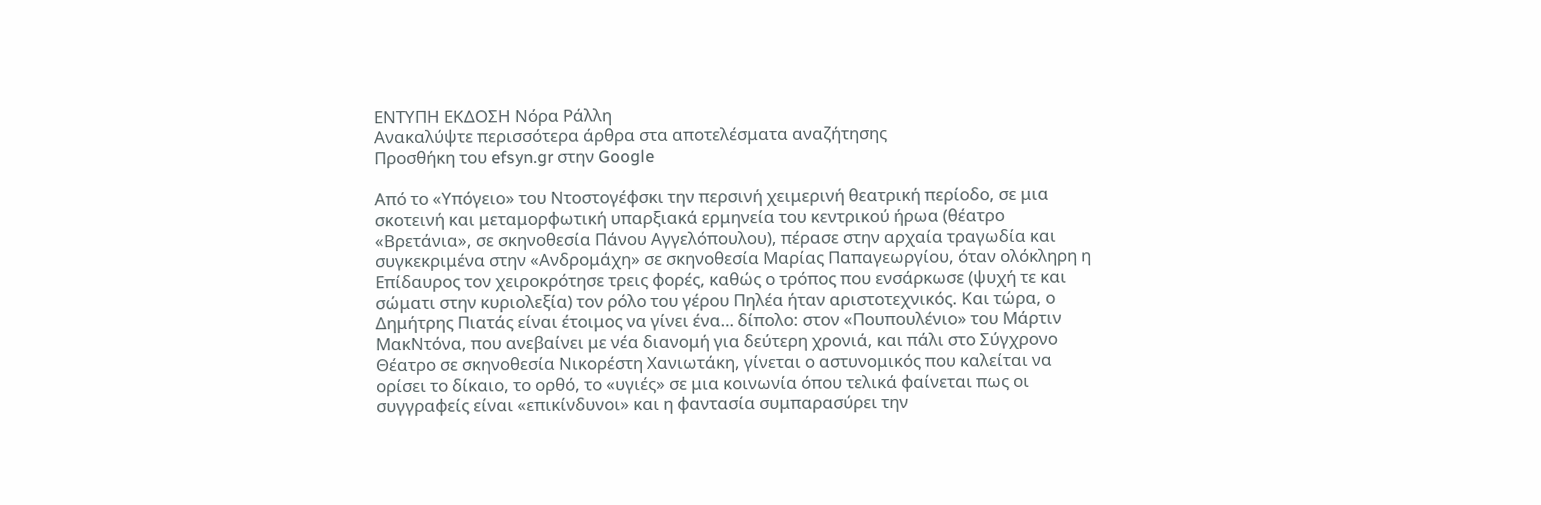ΕΝΤΥΠΗ ΕΚΔΟΣΗ Νόρα Ράλλη
Ανακαλύψτε περισσότερα άρθρα στα αποτελέσματα αναζήτησης
Προσθήκη του efsyn.gr στην Google

Από το «Υπόγειο» του Ντοστογέφσκι την περσινή χειμερινή θεατρική περίοδο, σε μια σκοτεινή και μεταμορφωτική υπαρξιακά ερμηνεία του κεντρικού ήρωα (θέατρο «Βρετάνια», σε σκηνοθεσία Πάνου Αγγελόπουλου), πέρασε στην αρχαία τραγωδία και συγκεκριμένα στην «Ανδρομάχη» σε σκηνοθεσία Μαρίας Παπαγεωργίου, όταν ολόκληρη η Επίδαυρος τον χειροκρότησε τρεις φορές, καθώς ο τρόπος που ενσάρκωσε (ψυχή τε και σώματι στην κυριολεξία) τον ρόλο του γέρου Πηλέα ήταν αριστοτεχνικός. Και τώρα, ο Δημήτρης Πιατάς είναι έτοιμος να γίνει ένα… δίπολο: στον «Πουπουλένιο» του Μάρτιν ΜακΝτόνα, που ανεβαίνει με νέα διανομή για δεύτερη χρονιά, και πάλι στο Σύγχρονο Θέατρο σε σκηνοθεσία Νικορέστη Χανιωτάκη, γίνεται ο αστυνομικός που καλείται να ορίσει το δίκαιο, το ορθό, το «υγιές» σε μια κοινωνία όπου τελικά φαίνεται πως οι συγγραφείς είναι «επικίνδυνοι» και η φαντασία συμπαρασύρει την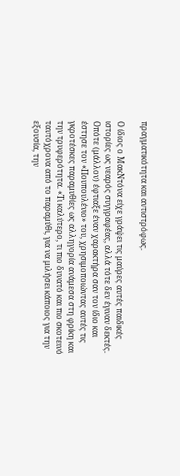πραγματικότητα και αντιστρόφως.

Ο ίδιος ο ΜακΝτόνα είχε γράψει τις μαύρες αυτές παιδικές ιστορίες ως νεαρός συγγραφέας, αλλά τότε δεν έγιναν δεκτές. Οπότε (μάλλον) έφτιαξε έναν χαρακτήρα σαν τον ίδιο και έστησε τον «Πουπουλένιο» του, χρησιμοποιώντας αυτές τις γκροτέσκες παραμυθίες ως αλληγορία ανάμεσα στη φρίκη και την τρυφερότητα. «Τι καλύτερο, τι πιο δυνατό και πιο σκοτεινό ταυτόχρονα από το παραμύθι, για να μιλήσει κάποιος για την εξουσία, την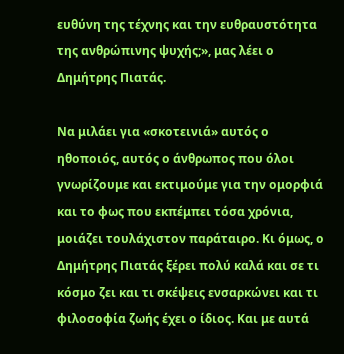ευθύνη της τέχνης και την ευθραυστότητα της ανθρώπινης ψυχής;», μας λέει ο Δημήτρης Πιατάς.

Να μιλάει για «σκοτεινιά» αυτός ο ηθοποιός, αυτός ο άνθρωπος που όλοι γνωρίζουμε και εκτιμούμε για την ομορφιά και το φως που εκπέμπει τόσα χρόνια, μοιάζει τουλάχιστον παράταιρο. Κι όμως, ο Δημήτρης Πιατάς ξέρει πολύ καλά και σε τι κόσμο ζει και τι σκέψεις ενσαρκώνει και τι φιλοσοφία ζωής έχει ο ίδιος. Και με αυτά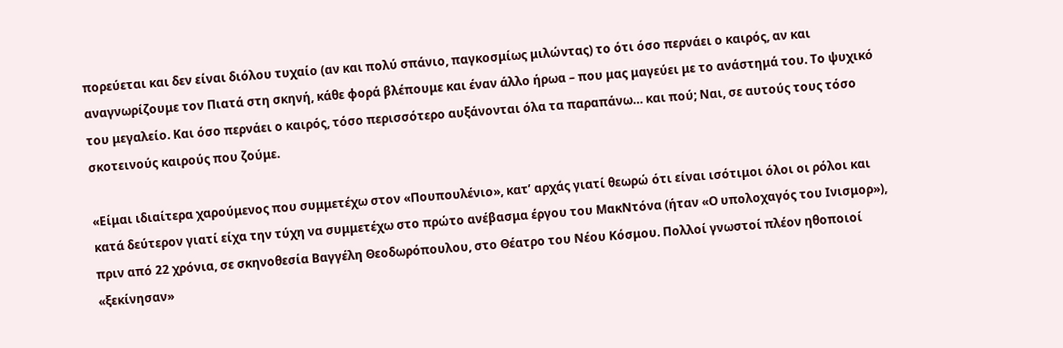πορεύεται και δεν είναι διόλου τυχαίο (αν και πολύ σπάνιο, παγκοσμίως μιλώντας) το ότι όσο περνάει ο καιρός, αν και αναγνωρίζουμε τον Πιατά στη σκηνή, κάθε φορά βλέπουμε και έναν άλλο ήρωα – που μας μαγεύει με το ανάστημά του. Το ψυχικό του μεγαλείο. Και όσο περνάει ο καιρός, τόσο περισσότερο αυξάνονται όλα τα παραπάνω… και πού; Ναι, σε αυτούς τους τόσο σκοτεινούς καιρούς που ζούμε.

«Είμαι ιδιαίτερα χαρούμενος που συμμετέχω στον «Πουπουλένιο», κατ’ αρχάς γιατί θεωρώ ότι είναι ισότιμοι όλοι οι ρόλοι και κατά δεύτερον γιατί είχα την τύχη να συμμετέχω στο πρώτο ανέβασμα έργου του ΜακΝτόνα (ήταν «Ο υπολοχαγός του Ινισμορ»), πριν από 22 χρόνια, σε σκηνοθεσία Βαγγέλη Θεοδωρόπουλου, στο Θέατρο του Νέου Κόσμου. Πολλοί γνωστοί πλέον ηθοποιοί «ξεκίνησαν»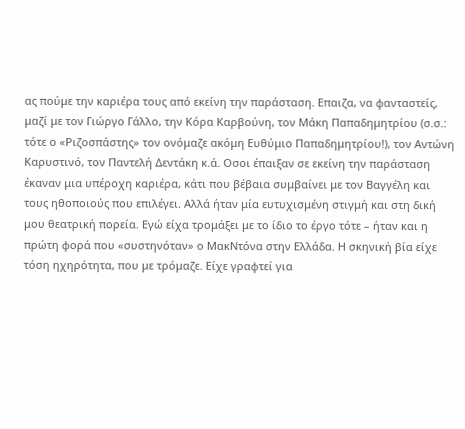ας πούμε την καριέρα τους από εκείνη την παράσταση. Επαιζα, να φανταστείς, μαζί με τον Γιώργο Γάλλο, την Κόρα Καρβούνη, τον Μάκη Παπαδημητρίου (σ.σ.: τότε ο «Ριζοσπάστης» τον ονόμαζε ακόμη Ευθύμιο Παπαδημητρίου!), τον Αντώνη Καρυστινό, τον Παντελή Δεντάκη κ.ά. Οσοι έπαιξαν σε εκείνη την παράσταση έκαναν μια υπέροχη καριέρα, κάτι που βέβαια συμβαίνει με τον Βαγγέλη και τους ηθοποιούς που επιλέγει. Αλλά ήταν μία ευτυχισμένη στιγμή και στη δική μου θεατρική πορεία. Εγώ είχα τρομάξει με το ίδιο το έργο τότε – ήταν και η πρώτη φορά που «συστηνόταν» ο ΜακΝτόνα στην Ελλάδα. Η σκηνική βία είχε τόση ηχηρότητα, που με τρόμαζε. Είχε γραφτεί για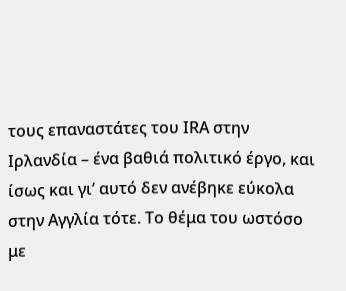τους επαναστάτες του ΙRΑ στην Ιρλανδία – ένα βαθιά πολιτικό έργο, και ίσως και γι’ αυτό δεν ανέβηκε εύκολα στην Αγγλία τότε. Το θέμα του ωστόσο με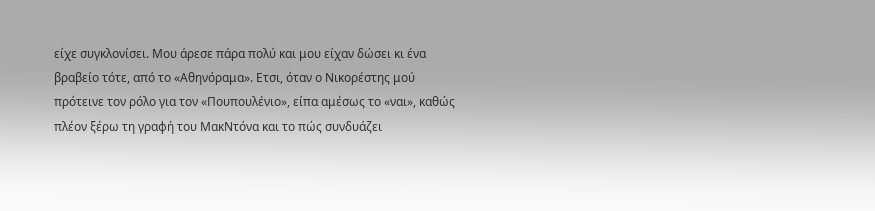είχε συγκλονίσει. Μου άρεσε πάρα πολύ και μου είχαν δώσει κι ένα βραβείο τότε, από το «Αθηνόραμα». Ετσι, όταν ο Νικορέστης μού πρότεινε τον ρόλο για τον «Πουπουλένιο», είπα αμέσως το «ναι», καθώς πλέον ξέρω τη γραφή του ΜακΝτόνα και το πώς συνδυάζει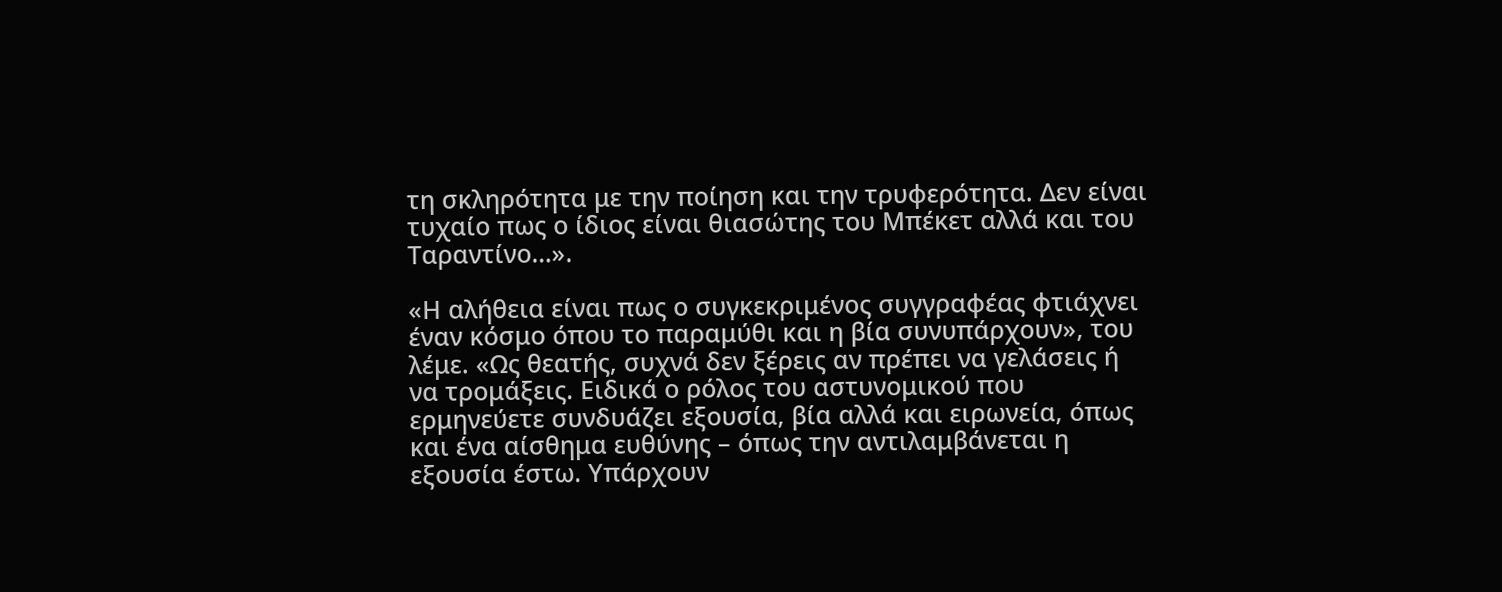τη σκληρότητα με την ποίηση και την τρυφερότητα. Δεν είναι τυχαίο πως ο ίδιος είναι θιασώτης του Μπέκετ αλλά και του Ταραντίνο…».

«Η αλήθεια είναι πως ο συγκεκριμένος συγγραφέας φτιάχνει έναν κόσμο όπου το παραμύθι και η βία συνυπάρχουν», του λέμε. «Ως θεατής, συχνά δεν ξέρεις αν πρέπει να γελάσεις ή να τρομάξεις. Ειδικά ο ρόλος του αστυνομικού που ερμηνεύετε συνδυάζει εξουσία, βία αλλά και ειρωνεία, όπως και ένα αίσθημα ευθύνης – όπως την αντιλαμβάνεται η εξουσία έστω. Υπάρχουν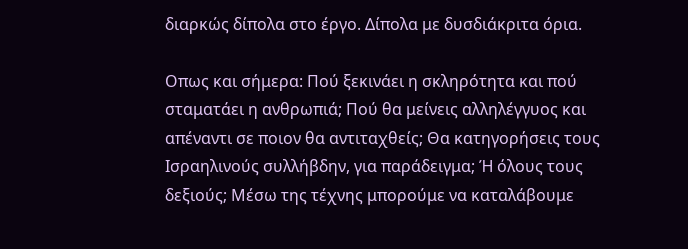διαρκώς δίπολα στο έργο. Δίπολα με δυσδιάκριτα όρια.

Οπως και σήμερα: Πού ξεκινάει η σκληρότητα και πού σταματάει η ανθρωπιά; Πού θα μείνεις αλληλέγγυος και απέναντι σε ποιον θα αντιταχθείς; Θα κατηγορήσεις τους Ισραηλινούς συλλήβδην, για παράδειγμα; Ή όλους τους δεξιούς; Μέσω της τέχνης μπορούμε να καταλάβουμε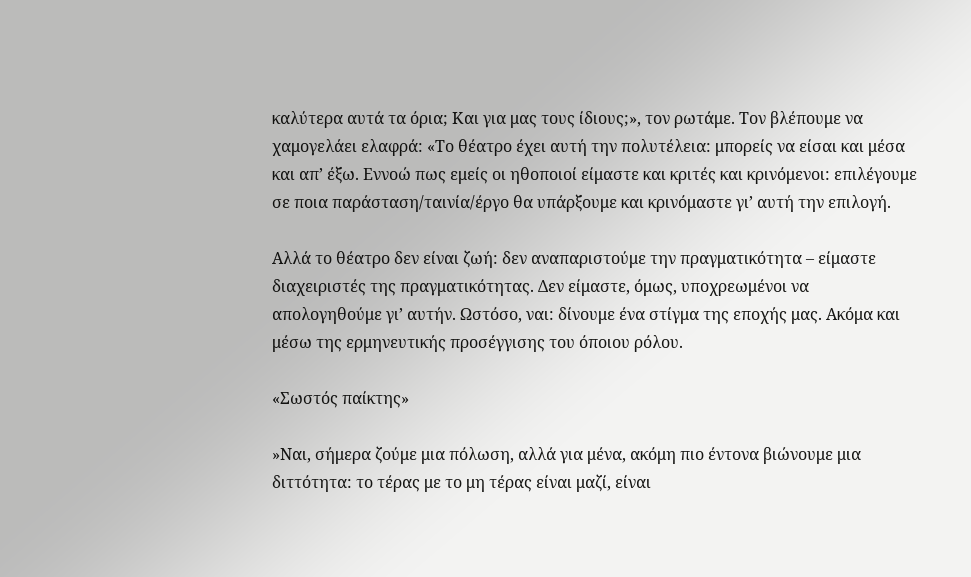καλύτερα αυτά τα όρια; Και για μας τους ίδιους;», τον ρωτάμε. Τον βλέπουμε να χαμογελάει ελαφρά: «Το θέατρο έχει αυτή την πολυτέλεια: μπορείς να είσαι και μέσα και απ’ έξω. Εννοώ πως εμείς οι ηθοποιοί είμαστε και κριτές και κρινόμενοι: επιλέγουμε σε ποια παράσταση/ταινία/έργο θα υπάρξουμε και κρινόμαστε γι’ αυτή την επιλογή.

Αλλά το θέατρο δεν είναι ζωή: δεν αναπαριστούμε την πραγματικότητα – είμαστε διαχειριστές της πραγματικότητας. Δεν είμαστε, όμως, υποχρεωμένοι να απολογηθούμε γι’ αυτήν. Ωστόσο, ναι: δίνουμε ένα στίγμα της εποχής μας. Ακόμα και μέσω της ερμηνευτικής προσέγγισης του όποιου ρόλου.

«Σωστός παίκτης»

»Ναι, σήμερα ζούμε μια πόλωση, αλλά για μένα, ακόμη πιο έντονα βιώνουμε μια διττότητα: το τέρας με το μη τέρας είναι μαζί, είναι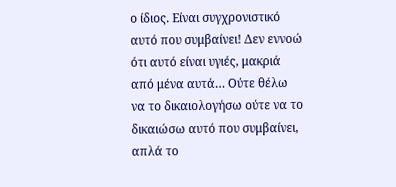ο ίδιος. Είναι συγχρονιστικό αυτό που συμβαίνει! Δεν εννοώ ότι αυτό είναι υγιές, μακριά από μένα αυτά… Ούτε θέλω να το δικαιολογήσω ούτε να το δικαιώσω αυτό που συμβαίνει, απλά το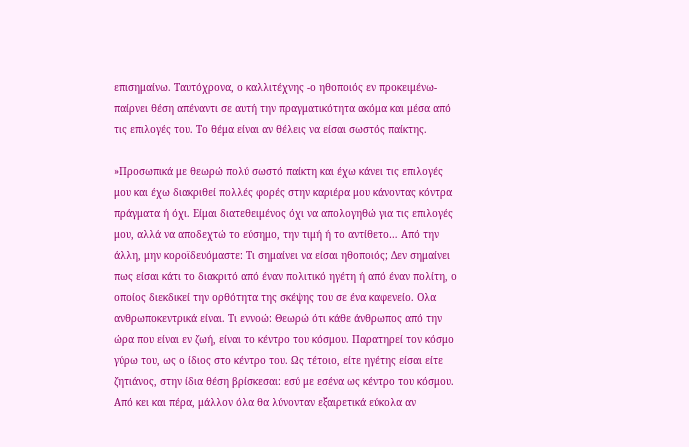επισημαίνω. Ταυτόχρονα, ο καλλιτέχνης -ο ηθοποιός εν προκειμένω- παίρνει θέση απέναντι σε αυτή την πραγματικότητα ακόμα και μέσα από τις επιλογές του. Το θέμα είναι αν θέλεις να είσαι σωστός παίκτης.

»Προσωπικά με θεωρώ πολύ σωστό παίκτη και έχω κάνει τις επιλογές μου και έχω διακριθεί πολλές φορές στην καριέρα μου κάνοντας κόντρα πράγματα ή όχι. Είμαι διατεθειμένος όχι να απολογηθώ για τις επιλογές μου, αλλά να αποδεχτώ το εύσημο, την τιμή ή το αντίθετο… Από την άλλη, μην κοροϊδευόμαστε: Τι σημαίνει να είσαι ηθοποιός; Δεν σημαίνει πως είσαι κάτι το διακριτό από έναν πολιτικό ηγέτη ή από έναν πολίτη, ο οποίος διεκδικεί την ορθότητα της σκέψης του σε ένα καφενείο. Ολα ανθρωποκεντρικά είναι. Τι εννοώ: Θεωρώ ότι κάθε άνθρωπος από την ώρα που είναι εν ζωή, είναι το κέντρο του κόσμου. Παρατηρεί τον κόσμο γύρω του, ως ο ίδιος στο κέντρο του. Ως τέτοιο, είτε ηγέτης είσαι είτε ζητιάνος, στην ίδια θέση βρίσκεσαι: εσύ με εσένα ως κέντρο του κόσμου. Από κει και πέρα, μάλλον όλα θα λύνονταν εξαιρετικά εύκολα αν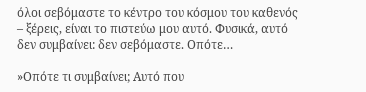όλοι σεβόμαστε το κέντρο του κόσμου του καθενός – ξέρεις, είναι το πιστεύω μου αυτό. Φυσικά, αυτό δεν συμβαίνει: δεν σεβόμαστε. Οπότε…

»Οπότε τι συμβαίνει; Αυτό που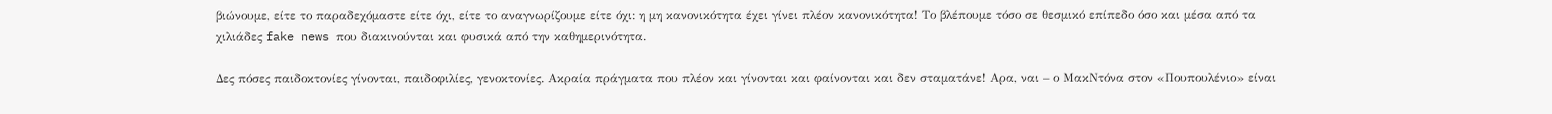βιώνουμε, είτε το παραδεχόμαστε είτε όχι, είτε το αναγνωρίζουμε είτε όχι: η μη κανονικότητα έχει γίνει πλέον κανονικότητα! Το βλέπουμε τόσο σε θεσμικό επίπεδο όσο και μέσα από τα χιλιάδες fake news που διακινούνται και φυσικά από την καθημερινότητα.

Δες πόσες παιδοκτονίες γίνονται, παιδοφιλίες, γενοκτονίες. Ακραία πράγματα που πλέον και γίνονται και φαίνονται και δεν σταματάνε! Αρα, ναι – ο ΜακΝτόνα στον «Πουπουλένιο» είναι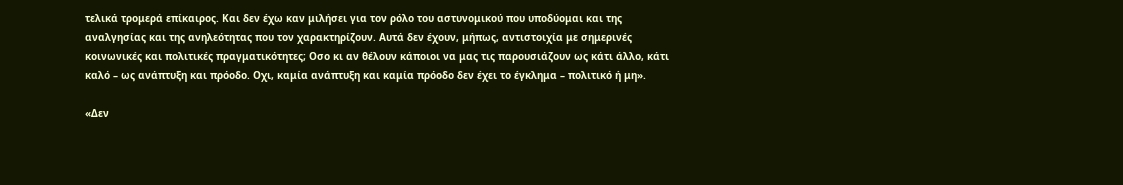τελικά τρομερά επίκαιρος. Και δεν έχω καν μιλήσει για τον ρόλο του αστυνομικού που υποδύομαι και της αναλγησίας και της ανηλεότητας που τον χαρακτηρίζουν. Αυτά δεν έχουν, μήπως, αντιστοιχία με σημερινές κοινωνικές και πολιτικές πραγματικότητες; Οσο κι αν θέλουν κάποιοι να μας τις παρουσιάζουν ως κάτι άλλο, κάτι καλό – ως ανάπτυξη και πρόοδο. Οχι, καμία ανάπτυξη και καμία πρόοδο δεν έχει το έγκλημα – πολιτικό ή μη».

«Δεν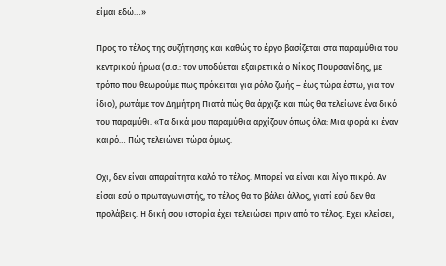είμαι εδώ…»

Προς το τέλος της συζήτησης και καθώς το έργο βασίζεται στα παραμύθια του κεντρικού ήρωα (σ.σ.: τον υποδύεται εξαιρετικά ο Νίκος Πουρσανίδης, με τρόπο που θεωρούμε πως πρόκειται για ρόλο ζωής – έως τώρα έστω, για τον ίδιο), ρωτάμε τον Δημήτρη Πιατά πώς θα άρχιζε και πώς θα τελείωνε ένα δικό του παραμύθι. «Τα δικά μου παραμύθια αρχίζουν όπως όλα: Μια φορά κι έναν καιρό… Πώς τελειώνει τώρα όμως.

Οχι, δεν είναι απαραίτητα καλό το τέλος. Μπορεί να είναι και λίγο πικρό. Αν είσαι εσύ ο πρωταγωνιστής, το τέλος θα το βάλει άλλος, γιατί εσύ δεν θα προλάβεις. Η δική σου ιστορία έχει τελειώσει πριν από το τέλος. Εχει κλείσει,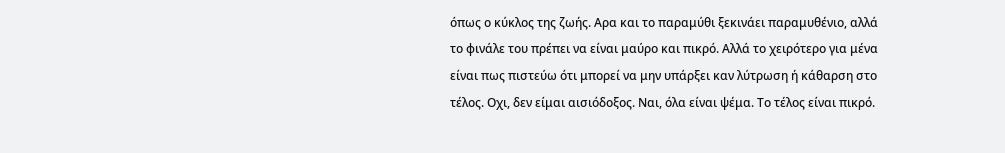όπως ο κύκλος της ζωής. Αρα και το παραμύθι ξεκινάει παραμυθένιο, αλλά το φινάλε του πρέπει να είναι μαύρο και πικρό. Αλλά το χειρότερο για μένα είναι πως πιστεύω ότι μπορεί να μην υπάρξει καν λύτρωση ή κάθαρση στο τέλος. Οχι, δεν είμαι αισιόδοξος. Ναι, όλα είναι ψέμα. Το τέλος είναι πικρό.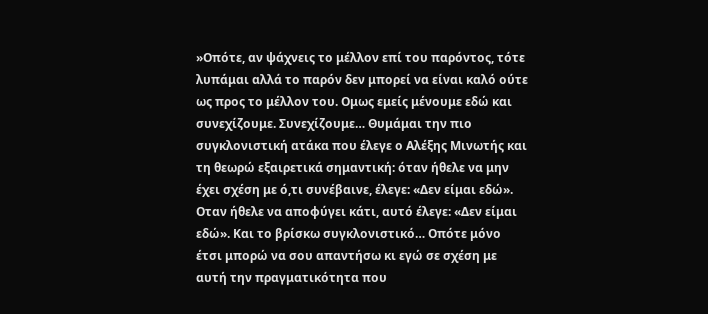»Οπότε, αν ψάχνεις το μέλλον επί του παρόντος, τότε λυπάμαι αλλά το παρόν δεν μπορεί να είναι καλό ούτε ως προς το μέλλον του. Ομως εμείς μένουμε εδώ και συνεχίζουμε. Συνεχίζουμε… Θυμάμαι την πιο συγκλονιστική ατάκα που έλεγε ο Αλέξης Μινωτής και τη θεωρώ εξαιρετικά σημαντική: όταν ήθελε να μην έχει σχέση με ό,τι συνέβαινε, έλεγε: «Δεν είμαι εδώ». Οταν ήθελε να αποφύγει κάτι, αυτό έλεγε: «Δεν είμαι εδώ». Και το βρίσκω συγκλονιστικό… Οπότε μόνο έτσι μπορώ να σου απαντήσω κι εγώ σε σχέση με αυτή την πραγματικότητα που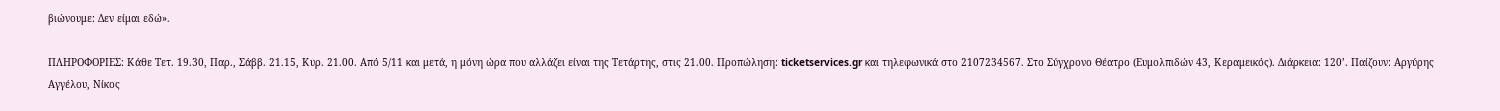βιώνουμε: Δεν είμαι εδώ».

ΠΛΗΡΟΦΟΡΙΕΣ: Κάθε Τετ. 19.30, Παρ., Σάββ. 21.15, Κυρ. 21.00. Από 5/11 και μετά, η μόνη ώρα που αλλάζει είναι της Τετάρτης, στις 21.00. Προπώληση: ticketservices.gr και τηλεφωνικά στο 2107234567. Στο Σύγχρονο Θέατρο (Ευμολπιδών 43, Κεραμεικός). Διάρκεια: 120’. Παίζουν: Αργύρης Αγγέλου, Νίκος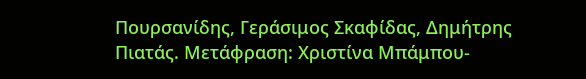Πουρσανίδης, Γεράσιμος Σκαφίδας, Δημήτρης Πιατάς. Μετάφραση: Χριστίνα Μπάμπου-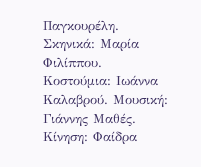Παγκουρέλη. Σκηνικά: Μαρία Φιλίππου. Κοστούμια: Ιωάννα Καλαβρού. Μουσική: Γιάννης Μαθές. Κίνηση: Φαίδρα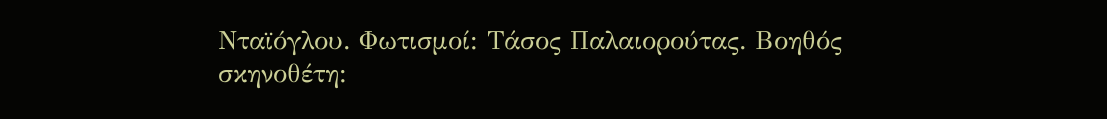Νταϊόγλου. Φωτισμοί: Τάσος Παλαιορούτας. Βοηθός σκηνοθέτη: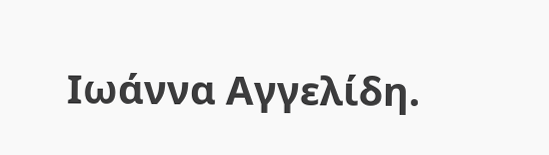Ιωάννα Αγγελίδη.